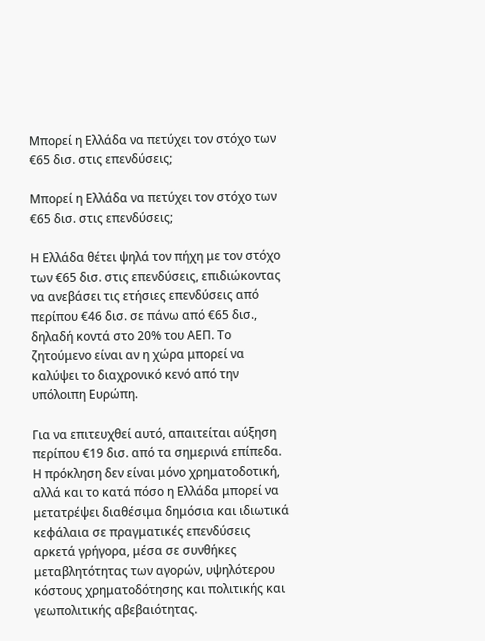Μπορεί η Ελλάδα να πετύχει τον στόχο των €65 δισ. στις επενδύσεις;

Μπορεί η Ελλάδα να πετύχει τον στόχο των €65 δισ. στις επενδύσεις;

Η Ελλάδα θέτει ψηλά τον πήχη με τον στόχο των €65 δισ. στις επενδύσεις, επιδιώκοντας να ανεβάσει τις ετήσιες επενδύσεις από περίπου €46 δισ. σε πάνω από €65 δισ., δηλαδή κοντά στο 20% του ΑΕΠ. Το ζητούμενο είναι αν η χώρα μπορεί να καλύψει το διαχρονικό κενό από την υπόλοιπη Ευρώπη.

Για να επιτευχθεί αυτό, απαιτείται αύξηση περίπου €19 δισ. από τα σημερινά επίπεδα. Η πρόκληση δεν είναι μόνο χρηματοδοτική, αλλά και το κατά πόσο η Ελλάδα μπορεί να μετατρέψει διαθέσιμα δημόσια και ιδιωτικά κεφάλαια σε πραγματικές επενδύσεις αρκετά γρήγορα, μέσα σε συνθήκες μεταβλητότητας των αγορών, υψηλότερου κόστους χρηματοδότησης και πολιτικής και γεωπολιτικής αβεβαιότητας.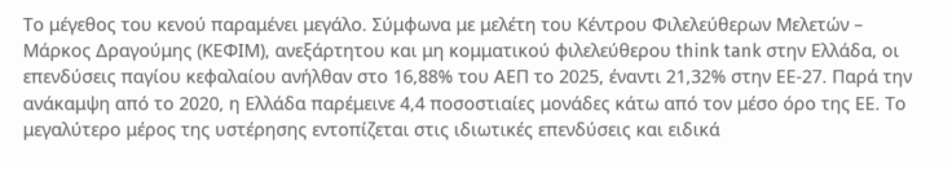Το μέγεθος του κενού παραμένει μεγάλο. Σύμφωνα με μελέτη του Κέντρου Φιλελεύθερων Μελετών – Μάρκος Δραγούμης (ΚΕΦΙΜ), ανεξάρτητου και μη κομματικού φιλελεύθερου think tank στην Ελλάδα, οι επενδύσεις παγίου κεφαλαίου ανήλθαν στο 16,88% του ΑΕΠ το 2025, έναντι 21,32% στην ΕΕ-27. Παρά την ανάκαμψη από το 2020, η Ελλάδα παρέμεινε 4,4 ποσοστιαίες μονάδες κάτω από τον μέσο όρο της ΕΕ. Το μεγαλύτερο μέρος της υστέρησης εντοπίζεται στις ιδιωτικές επενδύσεις και ειδικά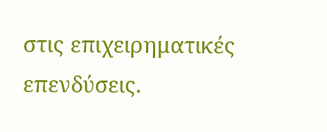στις επιχειρηματικές επενδύσεις.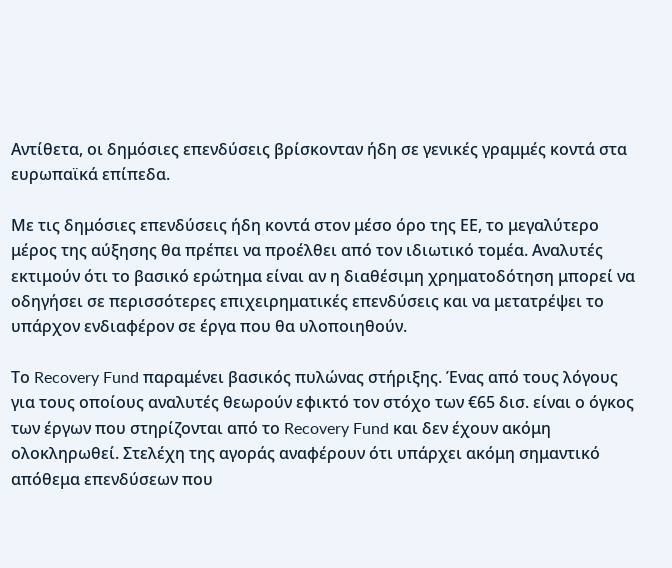Αντίθετα, οι δημόσιες επενδύσεις βρίσκονταν ήδη σε γενικές γραμμές κοντά στα ευρωπαϊκά επίπεδα.

Με τις δημόσιες επενδύσεις ήδη κοντά στον μέσο όρο της ΕΕ, το μεγαλύτερο μέρος της αύξησης θα πρέπει να προέλθει από τον ιδιωτικό τομέα. Αναλυτές εκτιμούν ότι το βασικό ερώτημα είναι αν η διαθέσιμη χρηματοδότηση μπορεί να οδηγήσει σε περισσότερες επιχειρηματικές επενδύσεις και να μετατρέψει το υπάρχον ενδιαφέρον σε έργα που θα υλοποιηθούν.

Το Recovery Fund παραμένει βασικός πυλώνας στήριξης. Ένας από τους λόγους για τους οποίους αναλυτές θεωρούν εφικτό τον στόχο των €65 δισ. είναι ο όγκος των έργων που στηρίζονται από το Recovery Fund και δεν έχουν ακόμη ολοκληρωθεί. Στελέχη της αγοράς αναφέρουν ότι υπάρχει ακόμη σημαντικό απόθεμα επενδύσεων που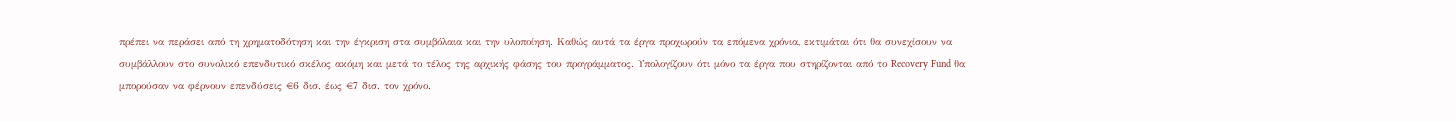πρέπει να περάσει από τη χρηματοδότηση και την έγκριση στα συμβόλαια και την υλοποίηση. Καθώς αυτά τα έργα προχωρούν τα επόμενα χρόνια, εκτιμάται ότι θα συνεχίσουν να συμβάλλουν στο συνολικό επενδυτικό σκέλος ακόμη και μετά το τέλος της αρχικής φάσης του προγράμματος. Υπολογίζουν ότι μόνο τα έργα που στηρίζονται από το Recovery Fund θα μπορούσαν να φέρνουν επενδύσεις €6 δισ. έως €7 δισ. τον χρόνο.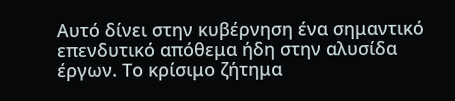Αυτό δίνει στην κυβέρνηση ένα σημαντικό επενδυτικό απόθεμα ήδη στην αλυσίδα έργων. Το κρίσιμο ζήτημα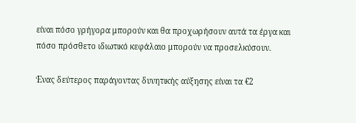είναι πόσο γρήγορα μπορούν και θα προχωρήσουν αυτά τα έργα και πόσο πρόσθετο ιδιωτικό κεφάλαιο μπορούν να προσελκύσουν.

Ένας δεύτερος παράγοντας δυνητικής αύξησης είναι τα €2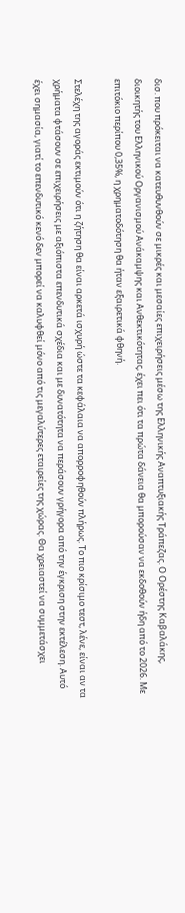δισ. που πρόκειται να κατευθυνθούν σε μικρές και μεσαίες επιχειρήσεις μέσω της Ελληνικής Αναπτυξιακής Τράπεζας. Ο Ορέστης Καβαλάκης, διοικητής του Ελληνικού Οργανισμού Ανάκαμψης και Ανθεκτικότητας, έχει πει ότι τα πρώτα δάνεια θα μπορούσαν να εκδοθούν ήδη από το 2026. Με επιτόκιο περίπου 0,35%, η χρηματοδότηση θα ήταν εξαιρετικά φθηνή.

Στελέχη της αγοράς εκτιμούν ότι η ζήτηση θα είναι αρκετά ισχυρή ώστε τα κεφάλαια να απορροφηθούν πλήρως. Το πιο κρίσιμο τεστ, λένε, είναι αν τα χρήματα φτάσουν σε επιχειρήσεις με αξιόπιστα επενδυτικά σχέδια και με δυνατότητα να περάσουν γρήγορα από την έγκριση στην εκτέλεση. Αυτό έχει σημασία, γιατί το επενδυτικό κενό δεν μπορεί να καλυφθεί μόνο από τις μεγαλύτερες εταιρείες της χώρας. Θα χρειαστεί να συμμετάσχει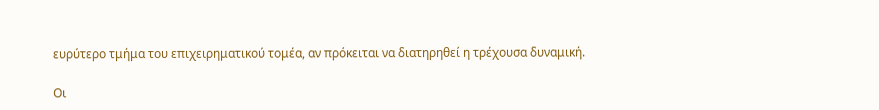ευρύτερο τμήμα του επιχειρηματικού τομέα, αν πρόκειται να διατηρηθεί η τρέχουσα δυναμική.

Οι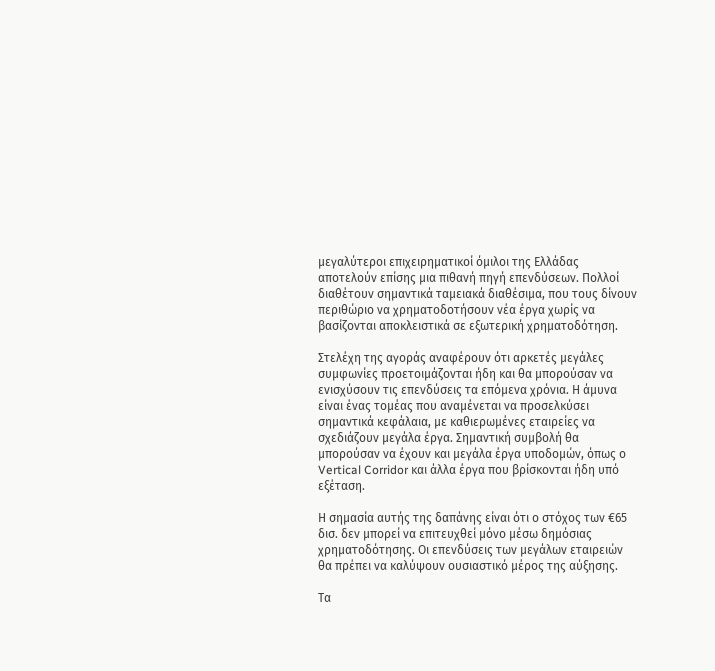μεγαλύτεροι επιχειρηματικοί όμιλοι της Ελλάδας αποτελούν επίσης μια πιθανή πηγή επενδύσεων. Πολλοί διαθέτουν σημαντικά ταμειακά διαθέσιμα, που τους δίνουν περιθώριο να χρηματοδοτήσουν νέα έργα χωρίς να βασίζονται αποκλειστικά σε εξωτερική χρηματοδότηση.

Στελέχη της αγοράς αναφέρουν ότι αρκετές μεγάλες συμφωνίες προετοιμάζονται ήδη και θα μπορούσαν να ενισχύσουν τις επενδύσεις τα επόμενα χρόνια. Η άμυνα είναι ένας τομέας που αναμένεται να προσελκύσει σημαντικά κεφάλαια, με καθιερωμένες εταιρείες να σχεδιάζουν μεγάλα έργα. Σημαντική συμβολή θα μπορούσαν να έχουν και μεγάλα έργα υποδομών, όπως ο Vertical Corridor και άλλα έργα που βρίσκονται ήδη υπό εξέταση.

Η σημασία αυτής της δαπάνης είναι ότι ο στόχος των €65 δισ. δεν μπορεί να επιτευχθεί μόνο μέσω δημόσιας χρηματοδότησης. Οι επενδύσεις των μεγάλων εταιρειών θα πρέπει να καλύψουν ουσιαστικό μέρος της αύξησης.

Τα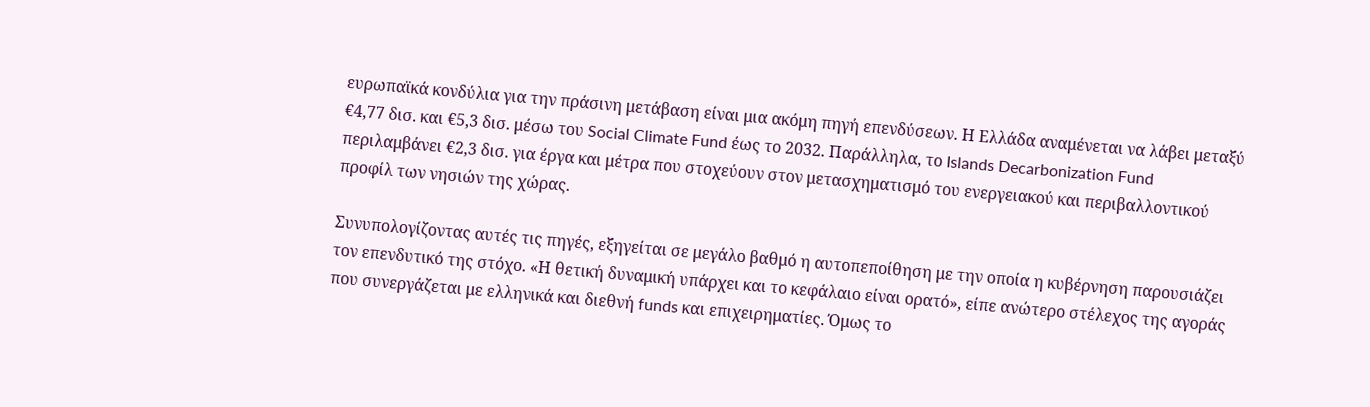ευρωπαϊκά κονδύλια για την πράσινη μετάβαση είναι μια ακόμη πηγή επενδύσεων. Η Ελλάδα αναμένεται να λάβει μεταξύ €4,77 δισ. και €5,3 δισ. μέσω του Social Climate Fund έως το 2032. Παράλληλα, το Islands Decarbonization Fund περιλαμβάνει €2,3 δισ. για έργα και μέτρα που στοχεύουν στον μετασχηματισμό του ενεργειακού και περιβαλλοντικού προφίλ των νησιών της χώρας.

Συνυπολογίζοντας αυτές τις πηγές, εξηγείται σε μεγάλο βαθμό η αυτοπεποίθηση με την οποία η κυβέρνηση παρουσιάζει τον επενδυτικό της στόχο. «Η θετική δυναμική υπάρχει και το κεφάλαιο είναι ορατό», είπε ανώτερο στέλεχος της αγοράς που συνεργάζεται με ελληνικά και διεθνή funds και επιχειρηματίες. Όμως το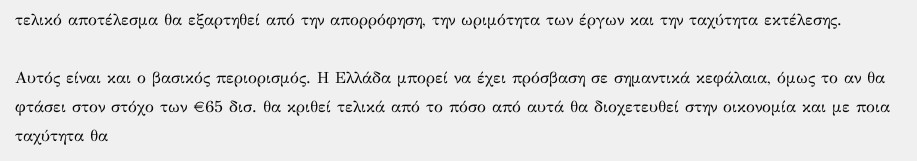τελικό αποτέλεσμα θα εξαρτηθεί από την απορρόφηση, την ωριμότητα των έργων και την ταχύτητα εκτέλεσης.

Αυτός είναι και ο βασικός περιορισμός. Η Ελλάδα μπορεί να έχει πρόσβαση σε σημαντικά κεφάλαια, όμως το αν θα φτάσει στον στόχο των €65 δισ. θα κριθεί τελικά από το πόσο από αυτά θα διοχετευθεί στην οικονομία και με ποια ταχύτητα θα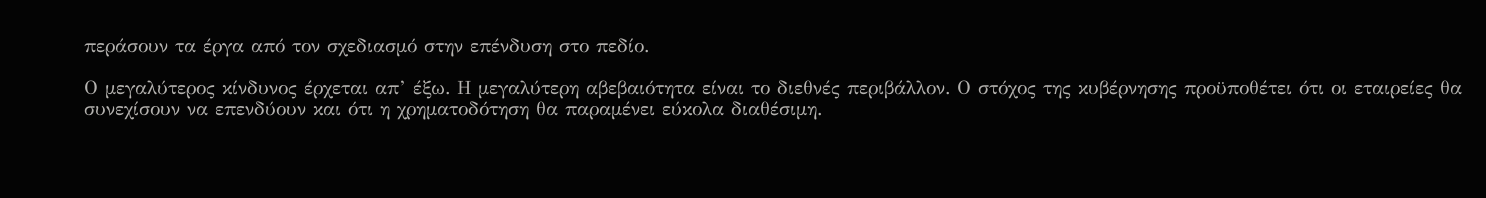περάσουν τα έργα από τον σχεδιασμό στην επένδυση στο πεδίο.

Ο μεγαλύτερος κίνδυνος έρχεται απ’ έξω. Η μεγαλύτερη αβεβαιότητα είναι το διεθνές περιβάλλον. Ο στόχος της κυβέρνησης προϋποθέτει ότι οι εταιρείες θα συνεχίσουν να επενδύουν και ότι η χρηματοδότηση θα παραμένει εύκολα διαθέσιμη.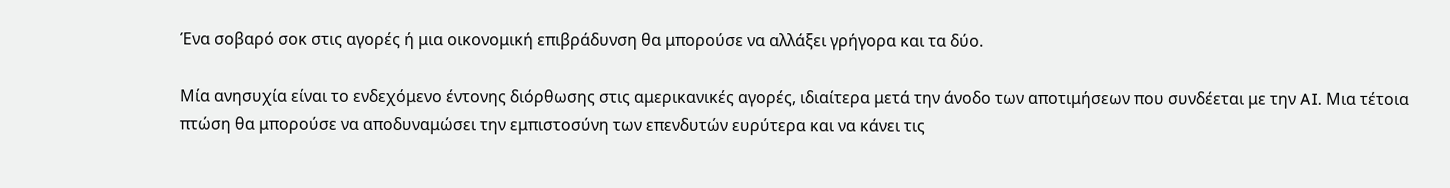Ένα σοβαρό σοκ στις αγορές ή μια οικονομική επιβράδυνση θα μπορούσε να αλλάξει γρήγορα και τα δύο.

Μία ανησυχία είναι το ενδεχόμενο έντονης διόρθωσης στις αμερικανικές αγορές, ιδιαίτερα μετά την άνοδο των αποτιμήσεων που συνδέεται με την AI. Μια τέτοια πτώση θα μπορούσε να αποδυναμώσει την εμπιστοσύνη των επενδυτών ευρύτερα και να κάνει τις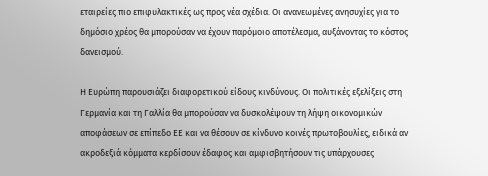εταιρείες πιο επιφυλακτικές ως προς νέα σχέδια. Οι ανανεωμένες ανησυχίες για το δημόσιο χρέος θα μπορούσαν να έχουν παρόμοιο αποτέλεσμα, αυξάνοντας το κόστος δανεισμού.

Η Ευρώπη παρουσιάζει διαφορετικού είδους κινδύνους. Οι πολιτικές εξελίξεις στη Γερμανία και τη Γαλλία θα μπορούσαν να δυσκολέψουν τη λήψη οικονομικών αποφάσεων σε επίπεδο ΕΕ και να θέσουν σε κίνδυνο κοινές πρωτοβουλίες, ειδικά αν ακροδεξιά κόμματα κερδίσουν έδαφος και αμφισβητήσουν τις υπάρχουσες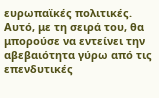ευρωπαϊκές πολιτικές. Αυτό, με τη σειρά του, θα μπορούσε να εντείνει την αβεβαιότητα γύρω από τις επενδυτικές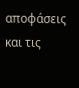αποφάσεις και τις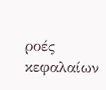ροές κεφαλαίων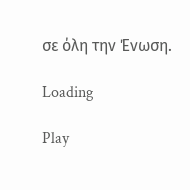σε όλη την Ένωση.

Loading

Play